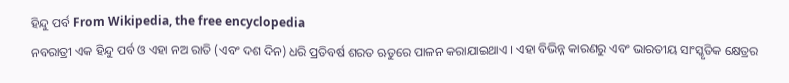ହିନ୍ଦୁ ପର୍ବ From Wikipedia, the free encyclopedia
ନବରାତ୍ରୀ ଏକ ହିନ୍ଦୁ ପର୍ବ ଓ ଏହା ନଅ ରାତି (ଏବଂ ଦଶ ଦିନ) ଧରି ପ୍ରତିବର୍ଷ ଶରତ ଋତୁରେ ପାଳନ କରାଯାଇଥାଏ । ଏହା ବିଭିନ୍ନ କାରଣରୁ ଏବଂ ଭାରତୀୟ ସାଂସ୍କୃତିକ କ୍ଷେତ୍ରର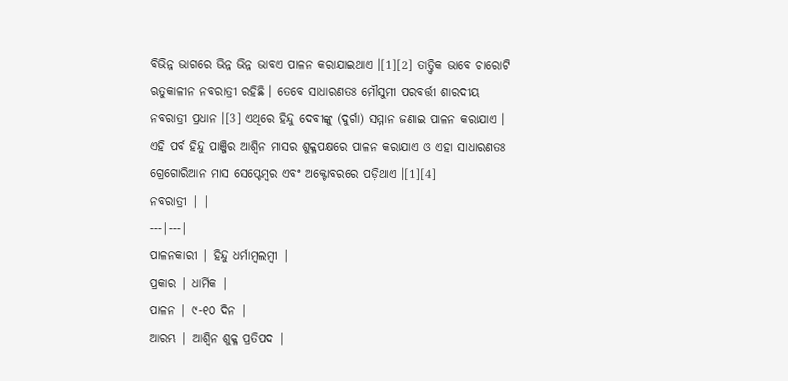ବିଭିନ୍ନ ଭାଗରେ ଭିନ୍ନ ଭିନ୍ନ ଭାବଏ ପାଳନ କରାଯାଇଥାଏ ।[1][2] ତାତ୍ତ୍ୱିକ ଭାବେ ଚାରୋଟି ଋତୁକାଳୀନ ନବରାତ୍ରୀ ରହିଛି । ତେବେ ସାଧାରଣତଃ ମୌସୁମୀ ପରବର୍ତ୍ତୀ ଶାରଦୀୟ ନବରାତ୍ରୀ ପ୍ରଧାନ ।[3] ଏଥିରେ ହିନ୍ଦୁ ଦେବୀଙ୍କୁ (ଦୁର୍ଗା) ସମ୍ମାନ ଜଣାଇ ପାଳନ କରାଯାଏ । ଏହି ପର୍ବ ହିନ୍ଦୁ ପାଞ୍ଜିର ଆଶ୍ୱିନ ମାସର ଶୁକ୍ଳପକ୍ଷରେ ପାଳନ କରାଯାଏ ଓ ଏହା ସାଧାରଣତଃ ଗ୍ରେଗୋରିଆନ ମାସ ସେପ୍ଟେମ୍ବର ଏବଂ ଅକ୍ଟୋବରରେ ପଡ଼ିଥାଏ ।[1][4]
ନବରାତ୍ରୀ | |
---|---|
ପାଳନକାରୀ | ହିନ୍ଦୁ ଧର୍ମାମ୍ବଲମ୍ବୀ |
ପ୍ରକାର | ଧାର୍ମିକ |
ପାଳନ | ୯-୧୦ ଦିନ |
ଆରମ୍ଭ | ଆଶ୍ୱିନ ଶୁକ୍ଳ ପ୍ରତିପଦ |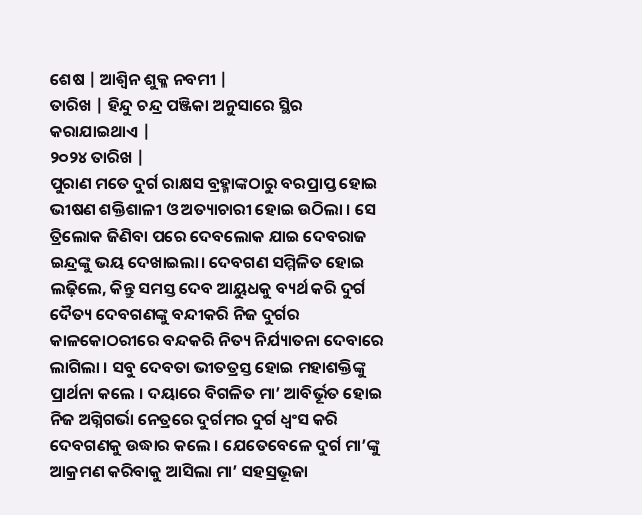ଶେଷ | ଆଶ୍ୱିନ ଶୁକ୍ଳ ନବମୀ |
ତାରିଖ | ହିନ୍ଦୁ ଚନ୍ଦ୍ର ପଞ୍ଜିକା ଅନୁସାରେ ସ୍ଥିର କରାଯାଇଥାଏ |
୨୦୨୪ ତାରିଖ |
ପୁରାଣ ମତେ ଦୁର୍ଗ ରାକ୍ଷସ ବ୍ରହ୍ମାଙ୍କଠାରୁ ବରପ୍ରାପ୍ତ ହୋଇ ଭୀଷଣ ଶକ୍ତିଶାଳୀ ଓ ଅତ୍ୟାଚାରୀ ହୋଇ ଉଠିଲା । ସେ ତ୍ରିଲୋକ ଜିଣିବା ପରେ ଦେବଲୋକ ଯାଇ ଦେବରାଜ ଇନ୍ଦ୍ରଙ୍କୁ ଭୟ ଦେଖାଇଲା। ଦେବଗଣ ସମ୍ମିଳିତ ହୋଇ ଲଢ଼ିଲେ, କିନ୍ତୁ ସମସ୍ତ ଦେବ ଆୟୁଧକୁ ବ୍ୟର୍ଥ କରି ଦୁର୍ଗ ଦୈତ୍ୟ ଦେବଗଣଙ୍କୁ ବନ୍ଦୀକରି ନିଜ ଦୁର୍ଗର କାଳକୋଠରୀରେ ବନ୍ଦକରି ନିତ୍ୟ ନିର୍ଯ୍ୟାତନା ଦେବାରେ ଲାଗିଲା । ସବୁ ଦେବତା ଭୀତତ୍ରସ୍ତ ହୋଇ ମହାଶକ୍ତିଙ୍କୁ ପ୍ରାର୍ଥନା କଲେ । ଦୟାରେ ବିଗଳିତ ମା’ ଆବିର୍ଭୂତ ହୋଇ ନିଜ ଅଗ୍ନିଗର୍ଭା ନେତ୍ରରେ ଦୁର୍ଗମର ଦୁର୍ଗ ଧ୍ୱଂସ କରି ଦେବଗଣକୁ ଉଦ୍ଧାର କଲେ । ଯେତେବେଳେ ଦୁର୍ଗ ମା’ଙ୍କୁ ଆକ୍ରମଣ କରିବାକୁ ଆସିଲା ମା’ ସହସ୍ରଭୂଜା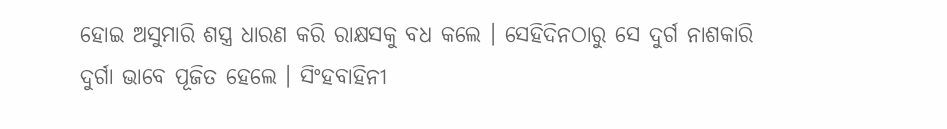ହୋଇ ଅସୁମାରି ଶସ୍ତ୍ର ଧାରଣ କରି ରାକ୍ଷସକୁ ବଧ କଲେ । ସେହିଦିନଠାରୁ ସେ ଦୁର୍ଗ ନାଶକାରି ଦୁର୍ଗା ଭାବେ ପୂଜିତ ହେଲେ । ସିଂହବାହିନୀ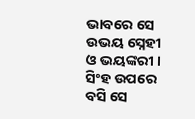ଭାବରେ ସେ ଉଭୟ ସ୍ନେହୀ ଓ ଭୟଙ୍କରୀ । ସିଂହ ଉପରେ ବସି ସେ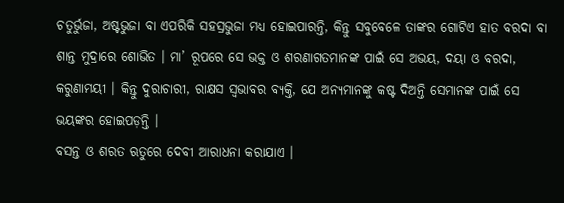ଚତୁର୍ଭୁଜା, ଅଷ୍ଟଭୁଜା ବା ଏପରିକି ସହସ୍ରଭୁଜା ମଧ୍ୟ ହୋଇପାରନ୍ତି, କିନ୍ତୁ ସବୁବେଳେ ତାଙ୍କର ଗୋଟିଏ ହାତ ବରଦା ବା ଶାନ୍ତ ମୁଦ୍ରାରେ ଶୋଭିତ । ମା’ ରୂପରେ ସେ ଭକ୍ତ ଓ ଶରଣାଗତମାନଙ୍କ ପାଇଁ ସେ ଅଭୟ, ଦୟା ଓ ବରଦା, କରୁଣାମୟୀ । କିନ୍ତୁ ଦୁରାଚାରୀ, ରାକ୍ଷସ ସ୍ୱଭାବର ବ୍ୟକ୍ତି, ଯେ ଅନ୍ୟମାନଙ୍କୁ କଷ୍ଟ ଦିଅନ୍ତି ସେମାନଙ୍କ ପାଇଁ ସେ ଭୟଙ୍କର ହୋଇପଡ଼ନ୍ତି ।
ବସନ୍ତ ଓ ଶରତ ଋତୁରେ ଦେବୀ ଆରାଧନା କରାଯାଏ ।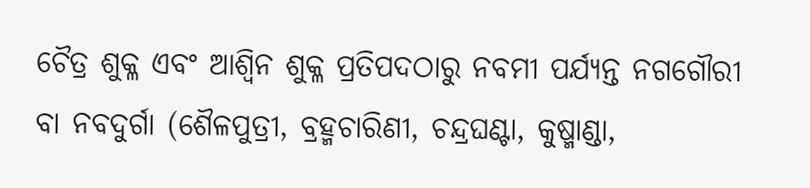ଚୈତ୍ର ଶୁକ୍ଳ ଏବଂ ଆଶ୍ୱିନ ଶୁକ୍ଳ ପ୍ରତିପଦଠାରୁ ନବମୀ ପର୍ଯ୍ୟନ୍ତ ନଗଗୌରୀ ବା ନବଦୁର୍ଗା (ଶୈଳପୁତ୍ରୀ, ବ୍ରହ୍ମଚାରିଣୀ, ଚନ୍ଦ୍ରଘଣ୍ଟା, କୁଷ୍ମାଣ୍ଡା,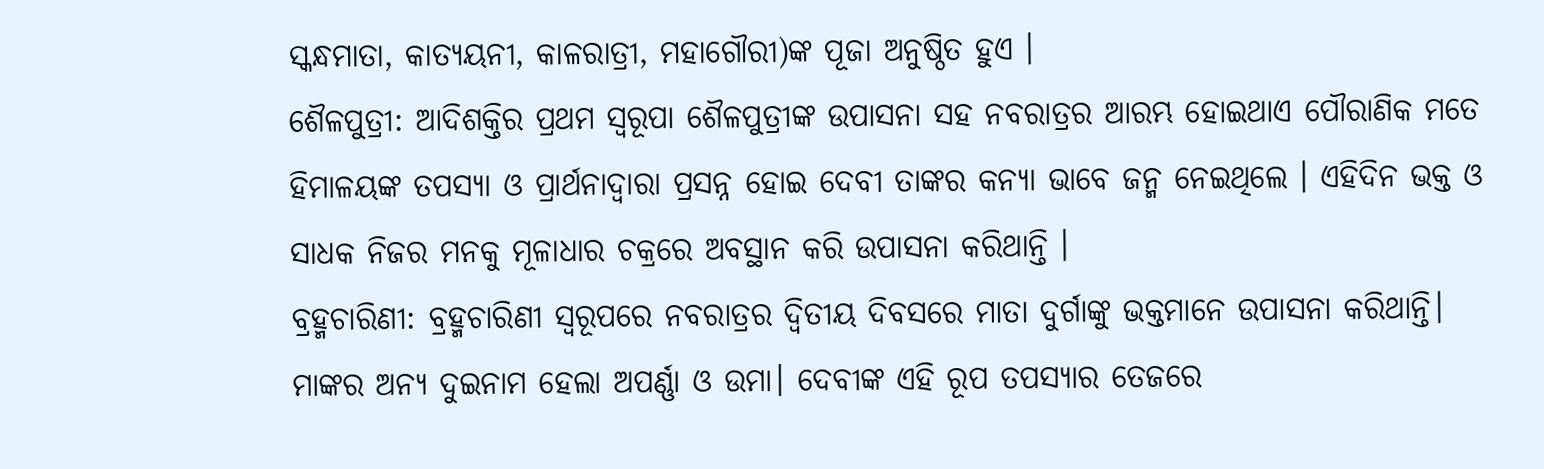ସ୍କନ୍ଧମାତା, କାତ୍ୟୟନୀ, କାଳରାତ୍ରୀ, ମହାଗୌରୀ)ଙ୍କ ପୂଜା ଅନୁଷ୍ଠିତ ହୁଏ ।
ଶୈଳପୁତ୍ରୀ: ଆଦିଶକ୍ତିର ପ୍ରଥମ ସ୍ୱରୂପା ଶୈଳପୁତ୍ରୀଙ୍କ ଉପାସନା ସହ ନବରାତ୍ରର ଆରମ୍ଭ ହୋଇଥାଏ ପୌରାଣିକ ମତେ ହିମାଳୟଙ୍କ ତପସ୍ୟା ଓ ପ୍ରାର୍ଥନାଦ୍ୱାରା ପ୍ରସନ୍ନ ହୋଇ ଦେବୀ ତାଙ୍କର କନ୍ୟା ଭାବେ ଜନ୍ମ ନେଇଥିଲେ । ଏହିଦିନ ଭକ୍ତ ଓ ସାଧକ ନିଜର ମନକୁ ମୂଳାଧାର ଚକ୍ରରେ ଅବସ୍ଥାନ କରି ଉପାସନା କରିଥାନ୍ତି ।
ବ୍ରହ୍ମଚାରିଣୀ: ବ୍ରହ୍ମଚାରିଣୀ ସ୍ୱରୂପରେ ନବରାତ୍ରର ଦ୍ୱିତୀୟ ଦିବସରେ ମାତା ଦୁର୍ଗାଙ୍କୁ ଭକ୍ତମାନେ ଉପାସନା କରିଥାନ୍ତି। ମାଙ୍କର ଅନ୍ୟ ଦୁଇନାମ ହେଲା ଅପର୍ଣ୍ଣା ଓ ଉମା। ଦେବୀଙ୍କ ଏହି ରୂପ ତପସ୍ୟାର ତେଜରେ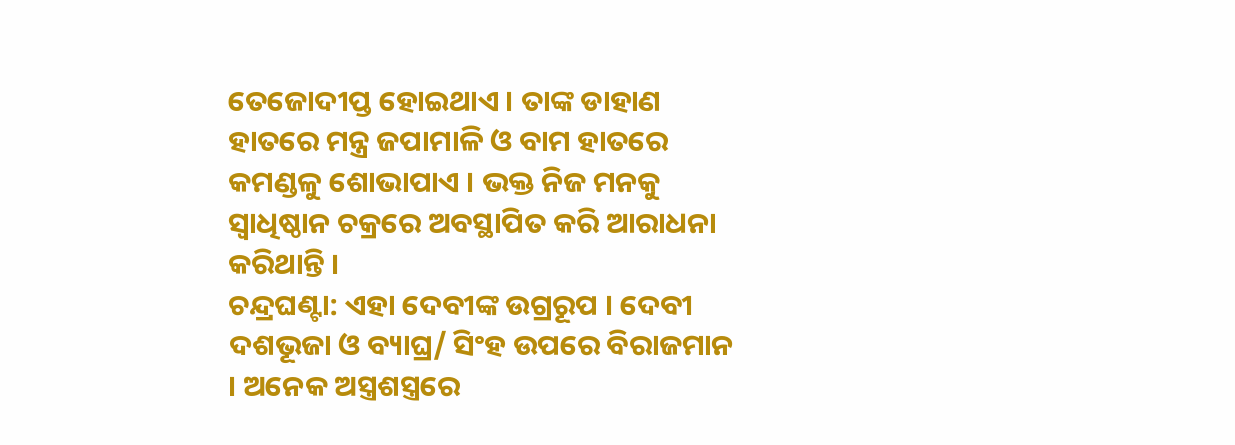ତେଜୋଦୀପ୍ତ ହୋଇଥାଏ । ତାଙ୍କ ଡାହାଣ ହାତରେ ମନ୍ତ୍ର ଜପାମାଳି ଓ ବାମ ହାତରେ କମଣ୍ଡଳୁ ଶୋଭାପାଏ । ଭକ୍ତ ନିଜ ମନକୁ ସ୍ୱାଧିଷ୍ଠାନ ଚକ୍ରରେ ଅବସ୍ଥାପିତ କରି ଆରାଧନା କରିଥାନ୍ତି ।
ଚନ୍ଦ୍ରଘଣ୍ଟା: ଏହା ଦେବୀଙ୍କ ଉଗ୍ରରୂପ । ଦେବୀ ଦଶଭୂଜା ଓ ବ୍ୟାଘ୍ର/ ସିଂହ ଉପରେ ବିରାଜମାନ । ଅନେକ ଅସ୍ତ୍ରଶସ୍ତ୍ରରେ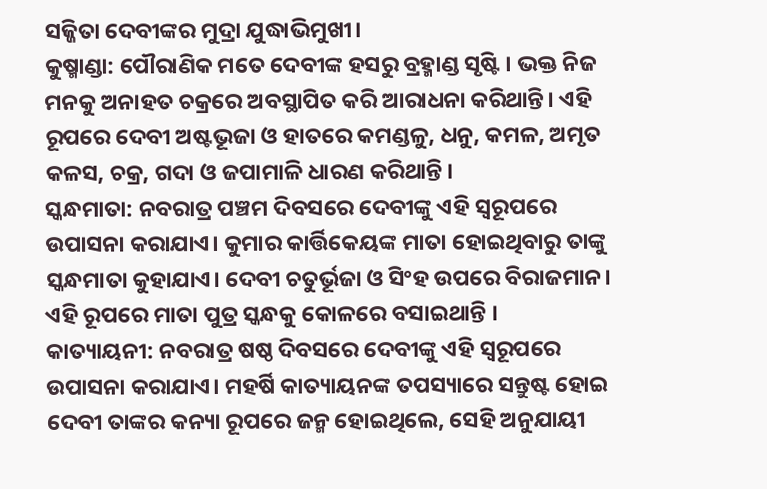ସଜ୍ଜିତା ଦେବୀଙ୍କର ମୁଦ୍ରା ଯୁଦ୍ଧାଭିମୁଖୀ।
କୁଷ୍ମାଣ୍ଡା: ପୌରାଣିକ ମତେ ଦେବୀଙ୍କ ହସରୁ ବ୍ରହ୍ମାଣ୍ଡ ସୃଷ୍ଟି । ଭକ୍ତ ନିଜ ମନକୁ ଅନାହତ ଚକ୍ରରେ ଅବସ୍ଥାପିତ କରି ଆରାଧନା କରିଥାନ୍ତି। ଏହି ରୂପରେ ଦେବୀ ଅଷ୍ଟଭୂଜା ଓ ହାତରେ କମଣ୍ଡଳୁ, ଧନୁ, କମଳ, ଅମୃତ କଳସ, ଚକ୍ର, ଗଦା ଓ ଜପାମାଳି ଧାରଣ କରିଥାନ୍ତି ।
ସ୍କନ୍ଧମାତା: ନବରାତ୍ର ପଞ୍ଚମ ଦିବସରେ ଦେବୀଙ୍କୁ ଏହି ସ୍ୱରୂପରେ ଉପାସନା କରାଯାଏ। କୁମାର କାର୍ତ୍ତିକେୟଙ୍କ ମାତା ହୋଇଥିବାରୁ ତାଙ୍କୁ ସ୍କନ୍ଧମାତା କୁହାଯାଏ। ଦେବୀ ଚତୁର୍ଭୂଜା ଓ ସିଂହ ଉପରେ ବିରାଜମାନ। ଏହି ରୂପରେ ମାତା ପୁତ୍ର ସ୍କନ୍ଧକୁ କୋଳରେ ବସାଇଥାନ୍ତି ।
କାତ୍ୟାୟନୀ: ନବରାତ୍ର ଷଷ୍ଠ ଦିବସରେ ଦେବୀଙ୍କୁ ଏହି ସ୍ୱରୂପରେ ଉପାସନା କରାଯାଏ। ମହର୍ଷି କାତ୍ୟାୟନଙ୍କ ତପସ୍ୟାରେ ସନ୍ତୁଷ୍ଟ ହୋଇ ଦେବୀ ତାଙ୍କର କନ୍ୟା ରୂପରେ ଜନ୍ମ ହୋଇଥିଲେ, ସେହି ଅନୁଯାୟୀ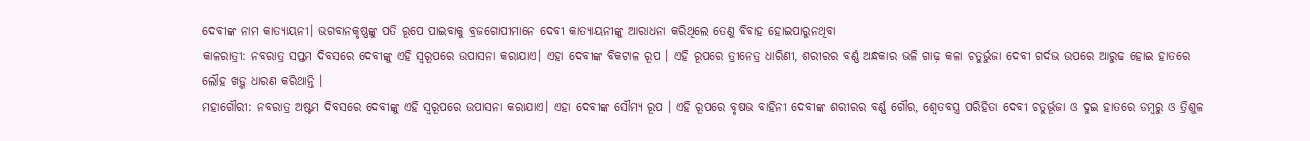ଦେବୀଙ୍କ ନାମ କାତ୍ୟାୟନୀ। ଭଗବାନକୃଷ୍ଣଙ୍କୁ ପତି ରୂପେ ପାଇବାକୁ ବ୍ରଜଗୋପୀମାନେ ଦେବୀ କାତ୍ୟାୟନୀଙ୍କୁ ଆରାଧନା କରିଥିଲେ ତେଣୁ ବିବାହ ହୋଇପାରୁନଥିବା
କାଳରାତ୍ରୀ: ନବରାତ୍ର ସପ୍ତମ ଦିବସରେ ଦେବୀଙ୍କୁ ଏହି ସ୍ୱରୂପରେ ଉପାସନା କରାଯାଏ। ଏହା ଦେବୀଙ୍କ ବିକଟାଳ ରୂପ । ଏହି ରୂପରେ ତ୍ରୀନେତ୍ର ଧାରିଣୀ, ଶରୀରର ବର୍ଣ୍ଣ ଅନ୍ଧକାର ଭଳି ଗାଢ଼ କଳା ଚତୁର୍ଭୁଜା ଦେବୀ ଗର୍ଦଭ ଉପରେ ଆରୁଢ ହୋଇ ହାତରେ ଲୌହ ଖଡ଼୍ଗ ଧାରଣ କରିଥାନ୍ତି ।
ମହାଗୌରୀ: ନବରାତ୍ର ଅଷ୍ଟମ ଦିବସରେ ଦେବୀଙ୍କୁ ଏହି ସ୍ୱରୂପରେ ଉପାସନା କରାଯାଏ। ଏହା ଦେବୀଙ୍କ ସୌମ୍ୟ ରୂପ । ଏହି ରୂପରେ ବୃଷଭ ବାହିନୀ ଦେବୀଙ୍କ ଶରୀରର ବର୍ଣ୍ଣ ଗୌର, ଶ୍ୱେତବସ୍ତ୍ର ପରିହିତା ଦେବୀ ଚତୁର୍ଭୂଜା ଓ ଦୁଇ ହାତରେ ଡମ୍ବରୁ ଓ ତ୍ରିଶୁଳ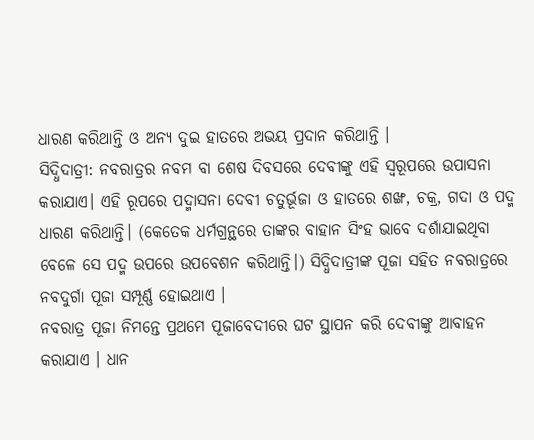ଧାରଣ କରିଥାନ୍ତି ଓ ଅନ୍ୟ ଦୁଇ ହାତରେ ଅଭୟ ପ୍ରଦାନ କରିଥାନ୍ତି ।
ସିଦ୍ଧିଦାତ୍ରୀ: ନବରାତ୍ରର ନବମ ବା ଶେଷ ଦିବସରେ ଦେବୀଙ୍କୁ ଏହି ସ୍ୱରୂପରେ ଉପାସନା କରାଯାଏ। ଏହି ରୂପରେ ପଦ୍ମାସନା ଦେବୀ ଚତୁର୍ଭୂଜା ଓ ହାତରେ ଶଙ୍ଖ, ଚକ୍ର, ଗଦା ଓ ପଦ୍ମ ଧାରଣ କରିଥାନ୍ତି। (କେତେକ ଧର୍ମଗ୍ରନ୍ଥରେ ତାଙ୍କର ବାହାନ ସିଂହ ଭାବେ ଦର୍ଶାଯାଇଥିବା ବେଳେ ସେ ପଦ୍ମ ଉପରେ ଉପବେଶନ କରିଥାନ୍ତି।) ସିଦ୍ଧିଦାତ୍ରୀଙ୍କ ପୂଜା ସହିତ ନବରାତ୍ରରେ ନବଦୁର୍ଗା ପୂଜା ସମ୍ପୂର୍ଣ୍ଣ ହୋଇଥାଏ ।
ନବରାତ୍ର ପୂଜା ନିମନ୍ତେ ପ୍ରଥମେ ପୂଜାବେଦୀରେ ଘଟ ସ୍ଥାପନ କରି ଦେବୀଙ୍କୁ ଆବାହନ କରାଯାଏ । ଧାନ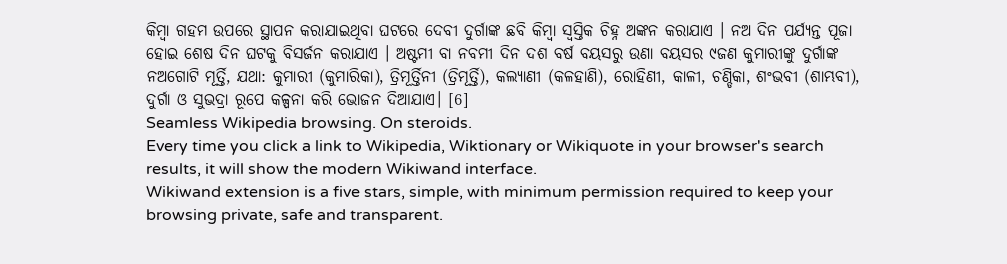କିମ୍ବା ଗହମ ଉପରେ ସ୍ଥାପନ କରାଯାଇଥିବା ଘଟରେ ଦେବୀ ଦୁର୍ଗାଙ୍କ ଛବି କିମ୍ବା ସ୍ୱସ୍ତିକ ଚିହ୍ନ ଅଙ୍କନ କରାଯାଏ । ନଅ ଦିନ ପର୍ଯ୍ୟନ୍ତ ପୂଜା ହୋଇ ଶେଷ ଦିନ ଘଟକୁ ବିସର୍ଜନ କରାଯାଏ । ଅଷ୍ଟମୀ ବା ନବମୀ ଦିନ ଦଶ ବର୍ଷ ବୟସରୁ ଉଣା ବୟସର ୯ଜଣ କୁମାରୀଙ୍କୁ ଦୁର୍ଗାଙ୍କ ନଅଗୋଟି ମୂର୍ତ୍ତି, ଯଥା: କୁମାରୀ (କୁମାରିକା), ତ୍ରିମୂର୍ତ୍ତିନୀ (ତ୍ରିମୂର୍ତ୍ତି), କଲ୍ୟାଣୀ (କଳହାଣି), ରୋହିଣୀ, କାଳୀ, ଚଣ୍ଡିକା, ଶଂଭବୀ (ଶାମ୍ଭବୀ), ଦୁର୍ଗା ଓ ସୁଭଦ୍ରା ରୂପେ କଳ୍ପନା କରି ଭୋଜନ ଦିଆଯାଏ। [6]
Seamless Wikipedia browsing. On steroids.
Every time you click a link to Wikipedia, Wiktionary or Wikiquote in your browser's search results, it will show the modern Wikiwand interface.
Wikiwand extension is a five stars, simple, with minimum permission required to keep your browsing private, safe and transparent.